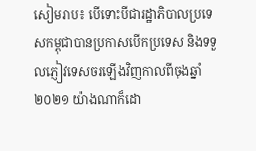សៀមរាប៖ បើទោះបីជារដ្ឋាភិបាលប្រទេសកម្ពុជាបានប្រកាសបើកប្រទេស និងទទួលភ្ញៀវទេសចរឡើងវិញកាលពីចុងឆ្នាំ២០២១ យ៉ាងណាក៏ដោ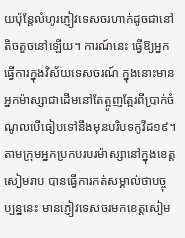យប៉ុន្តែលំហូរភ្ញៀវទេសចរហាក់ដូចជានៅតិចតួចនៅឡើយ។ ការណ៍នេះ ធ្វើឱ្យអ្នកធ្វើការក្នុងវិស័យទេសចរណ៍ ក្នុងនោះមានអ្នកម៉ាស្សាជាដើមនៅតែត្អូញត្អែរពីប្រាក់ចំណូលបើធៀបទៅនឹងមុនបរិបទកូវីដ១៩។
តាមក្រុមអ្នកប្រកបរបរម៉ាស្សានៅក្នុងខេត្តសៀមរាប បានធ្វើការកត់សម្គាល់ថាបច្ចុប្បន្ននេះ មានភ្ញៀវទេសចរមកខេត្តសៀម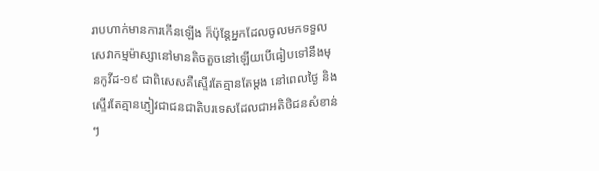រាបហាក់មានការកើនឡើង ក៏ប៉ុន្តែអ្នកដែលចូលមកទទួលសេវាកម្មម៉ាស្សានៅមានតិចតួចនៅឡើយបើធៀបទៅនឹងមុនកូវីដ-១៩ ជាពិសេសគឺស្ទើរតែគ្មានតែម្តង នៅពេលថ្ងៃ និងស្ទើរតែគ្មានភ្ញៀវជាជនជាតិបរទេសដែលជាអតិថិជនសំខាន់ៗ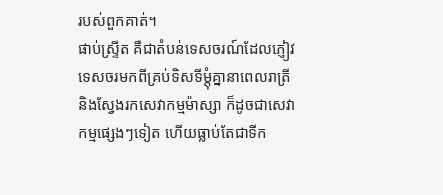របស់ពួកគាត់។
ផាប់ស្រ្ទីត គឺជាតំបន់ទេសចរណ៍ដែលភ្ញៀវទេសចរមកពីគ្រប់ទិសទីម្តុំគ្នានាពេលរាត្រី និងស្វែងរកសេវាកម្មម៉ាស្សា ក៏ដូចជាសេវាកម្មផ្សេងៗទៀត ហើយធ្លាប់តែជាទីក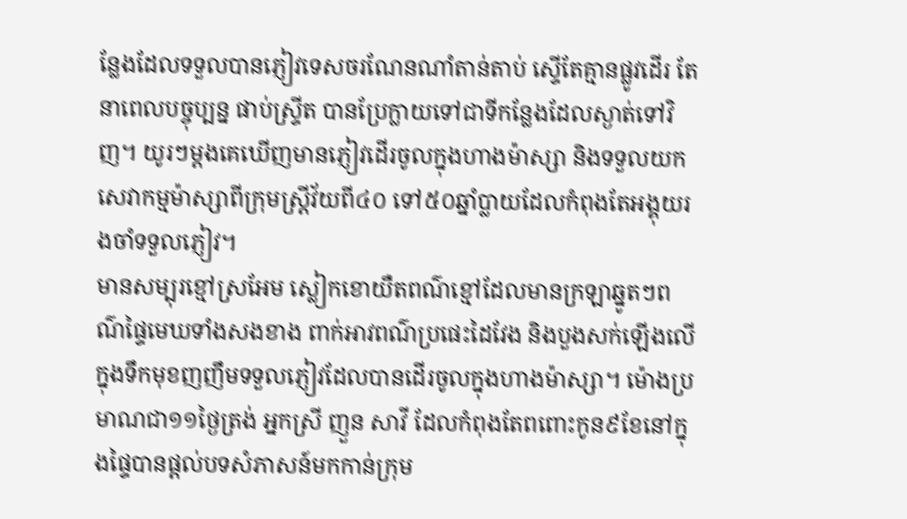ន្លែងដែលទទួលបានភ្ញៀវទេសចរណែនណាំតាន់តាប់ ស្ទើតែគ្មានផ្លូវដើរ តែនាពេលបច្ចុប្បន្ន ផាប់ស្រ្ទីត បានប្រែក្លាយទៅជាទីកន្លែងដែលស្ងាត់ទៅវិញ។ យូរៗម្តងគេឃើញមានភ្ញៀវដើរចូលក្នុងហាងម៉ាស្សា និងទទួលយកសេវាកម្មម៉ាស្សាពីក្រុមស្រ្តីវ័យពី៤០ ទៅ៥០ឆ្នាំប្លាយដែលកំពុងតែអង្គុយរងចាំទទួលភ្ញៀវ។
មានសម្បុរខ្មៅស្រអែម ស្លៀកខោយឺតពណ៌ខ្មៅដែលមានក្រឡាឆ្នូតៗពណ៌ផ្ទៃមេឃទាំងសងខាង ពាក់អាវពណ៌ប្រផេះដៃវែង និងបួងសក់ឡើងលើ ក្នុងទឹកមុខញញឹមទទួលភ្ញៀវដែលបានដើរចូលក្នុងហាងម៉ាស្សា។ ម៉ោងប្រមាណជា១១ថ្ងៃត្រង់ អ្នកស្រី ញួន សាវី ដែលកំពុងតែពពោះកូន៩ខែនៅក្នុងផ្ទៃបានផ្តល់បទសំភាសន៍មកកាន់ក្រុម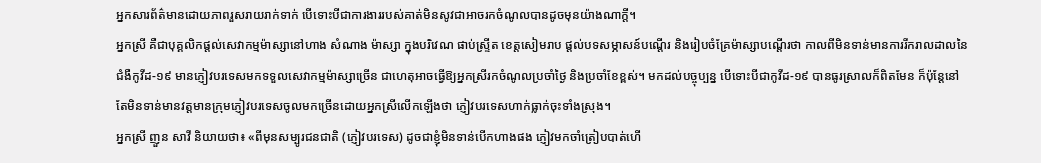អ្នកសារព័ត៌មានដោយភាពរួសរាយរាក់ទាក់ បើទោះបីជាការងាររបស់គាត់មិនសូវជាអាចរកចំណូលបានដូចមុនយ៉ាងណាក្តី។
អ្នកស្រី គឺជាបុគ្គលិកផ្តល់សេវាកម្មម៉ាស្សានៅហាង សំណាង ម៉ាស្សា ក្នុងបរិវេណ ផាប់ស្រ្ទីត ខេត្តសៀមរាប ផ្តល់បទសម្ភាសន៍បណ្តើរ និងរៀបចំគ្រែម៉ាស្សាបណ្តើរថា កាលពីមិនទាន់មានការរីករាលដាលនៃជំងឺកូវីដ-១៩ មានភ្ញៀវបរទេសមកទទួលសេវាកម្មម៉ាស្សាច្រើន ជាហេតុអាចធ្វើឱ្យអ្នកស្រីរកចំណូលប្រចាំថ្ងៃ និងប្រចាំខែខ្ពស់។ មកដល់បច្ចុប្បន្ន បើទោះបីជាកូវីដ-១៩ បានធូរស្រាលក៏ពិតមែន ក៏ប៉ុន្តែនៅតែមិនទាន់មានវត្តមានក្រុមភ្ញៀវបរទេសចូលមកច្រើនដោយអ្នកស្រីលើកឡើងថា ភ្ញៀវបរទេសហាក់ធ្លាក់ចុះទាំងស្រុង។
អ្នកស្រី ញួន សាវី និយាយថា៖ «ពីមុនសម្បូរជនជាតិ (ភ្ញៀវបរទេស) ដូចជាខ្ញុំមិនទាន់បើកហាងផង ភ្ញៀវមកចាំត្រៀបបាត់ហើ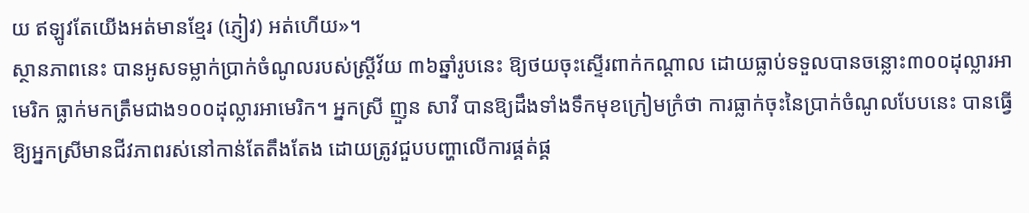យ ឥឡូវតែយើងអត់មានខ្មែរ (ភ្ញៀវ) អត់ហើយ»។
ស្ថានភាពនេះ បានអូសទម្លាក់ប្រាក់ចំណូលរបស់ស្ត្រីវ័យ ៣៦ឆ្នាំរូបនេះ ឱ្យថយចុះស្ទើរពាក់កណ្តាល ដោយធ្លាប់ទទួលបានចន្លោះ៣០០ដុល្លារអាមេរិក ធ្លាក់មកត្រឹមជាង១០០ដុល្លារអាមេរិក។ អ្នកស្រី ញួន សាវី បានឱ្យដឹងទាំងទឹកមុខក្រៀមក្រំថា ការធ្លាក់ចុះនៃប្រាក់ចំណូលបែបនេះ បានធ្វើឱ្យអ្នកស្រីមានជីវភាពរស់នៅកាន់តែតឹងតែង ដោយត្រូវជួបបញ្ហាលើការផ្គត់ផ្គ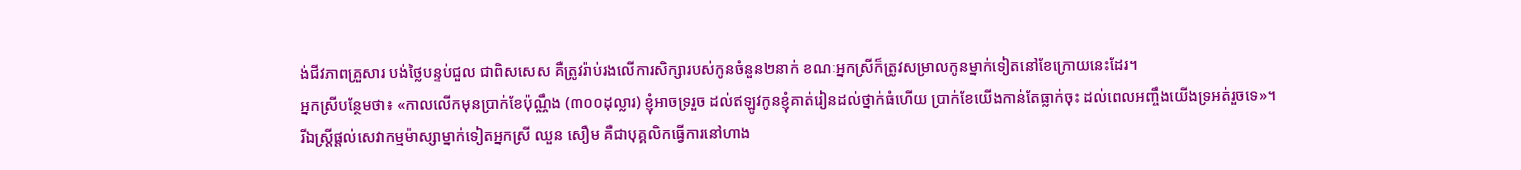ង់ជីវភាពគ្រួសារ បង់ថ្លៃបន្ទប់ជួល ជាពិសសេស គឺត្រូវរ៉ាប់រងលើការសិក្សារបស់កូនចំនួន២នាក់ ខណៈអ្នកស្រីក៏ត្រូវសម្រាលកូនម្នាក់ទៀតនៅខែក្រោយនេះដែរ។
អ្នកស្រីបន្ថែមថា៖ «កាលលើកមុនប្រាក់ខែប៉ុណ្ណឹង (៣០០ដុល្លារ) ខ្ញុំអាចទ្ររួច ដល់ឥឡូវកូនខ្ញុំគាត់រៀនដល់ថ្នាក់ធំហើយ ប្រាក់ខែយើងកាន់តែធ្លាក់ចុះ ដល់ពេលអញ្ចឹងយើងទ្រអត់រួចទេ»។
រីឯស្ត្រីផ្តល់សេវាកម្មម៉ាស្សាម្នាក់ទៀតអ្នកស្រី ឈួន សឿម គឺជាបុគ្គលិកធ្វើការនៅហាង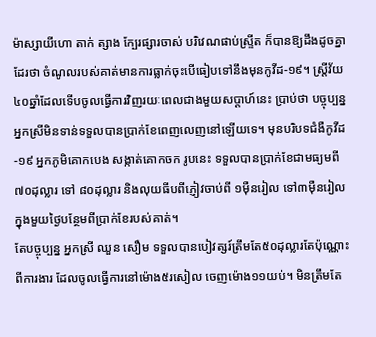ម៉ាស្សាយីហោ តាក់ ត្សាង ក្បែរផ្សារចាស់ បរិវេណផាប់ស្រ្ទីត ក៏បានឱ្យដឹងដូចគ្នាដែរថា ចំណូលរបស់គាត់មានការធ្លាក់ចុះបើធៀបទៅនឹងមុនកូវីដ-១៩។ ស្ត្រីវ័យ៤០ឆ្នាំដែលទើបចូលធ្វើការវិញរយៈពេលជាងមួយសប្ដាហ៍នេះ ប្រាប់ថា បច្ចុប្បន្នអ្នកស្រីមិនទាន់ទទួលបានប្រាក់ខែពេញលេញនៅឡើយទេ។ មុនបរិបទជំងឺកូវីដ-១៩ អ្នកភូមិគោកបេង សង្កាត់គោកចក រូបនេះ ទទួលបានប្រាក់ខែជាមធ្យមពី ៧០ដុល្លារ ទៅ ៨០ដុល្លារ និងលុយធីបពីភ្ញៀវចាប់ពី ១ម៉ឺនរៀល ទៅ៣ម៉ឺនរៀលក្នុងមួយថ្ងៃបន្ថែមពីប្រាក់ខែរបស់គាត់។
តែបច្ចុប្បន្ន អ្នកស្រី ឈួន សឿម ទទួលបានបៀវត្សរ៍ត្រឹមតែ៥០ដុល្លារតែប៉ុណ្ណោះពីការងារ ដែលចូលធ្វើការនៅម៉ោង៥រសៀល ចេញម៉ោង១១យប់។ មិនត្រឹមតែ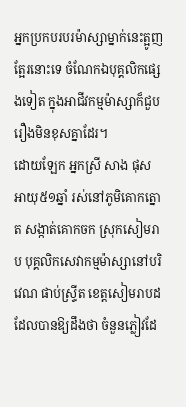អ្នកប្រកបរបរម៉ាស្សាម្នាក់នេះត្អូញត្អែរនោះទេ ចំណែកឯបុគ្គលិកផ្សេងទៀត ក្នុងអាជីវកម្មម៉ាស្សាក៏ជួបរឿងមិនខុសគ្នាដែរ។
ដោយឡែក អ្នកស្រី សាង ផុស អាយុ៥១ឆ្នាំ រស់នៅភូមិគោកត្នោត សង្កាត់គោកចក ស្រុកសៀមរាប បុគ្គលិកសេវាកម្មម៉ាស្សានៅបរិវេណ ផាប់ស្រ្ទីត ខេត្តសៀមរាបដដែលបានឱ្យដឹងថា ចំនួនភ្លៀវដែ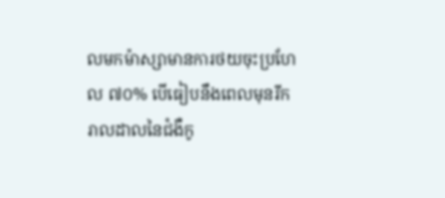លមកម៉ាស្សាមានការថយចុះប្រហែល ៧០% បើធៀបនឹងពេលមុនរីករាលដាលនៃជំងឺកូ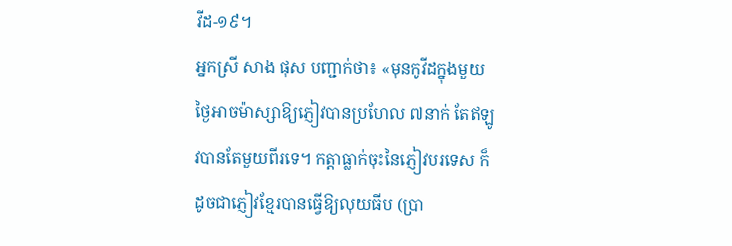វីដ-១៩។
អ្នកស្រី សាង ផុស បញ្ជាក់ថា៖ «មុនកូវីដក្នុងមួយថ្ងៃអាចម៉ាស្សាឱ្យភ្ញៀវបានប្រហែល ៧នាក់ តែឥឡូវបានតែមួយពីរទេ។ កត្តាធ្លាក់ចុះនៃភ្ញៀវបរទេស ក៏ដូចជាភ្ញៀវខ្មែរបានធ្វើឱ្យលុយធីប (ប្រា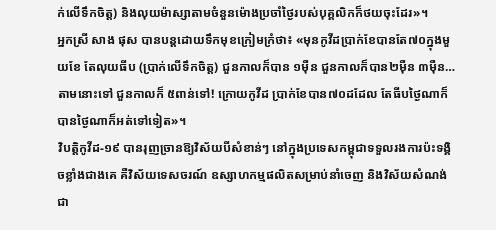ក់លើទឹកចិត្ត) និងលុយម៉ាស្សាតាមចំនួនម៉ោងប្រចាំថ្ងៃរបស់បុគ្គលិកក៏ថយចុះដែរ»។
អ្នកស្រី សាង ផុស បានបន្តដោយទឹកមុខក្រៀមក្រំថា៖ «មុនកូវីដប្រាក់ខែបានតែ៧០ក្នុងមួយខែ តែលុយធីប (ប្រាក់លើទឹកចិត្ត) ជួនកាលក៏បាន ១ម៉ឺន ជួនកាលក៏បាន២ម៉ឺន ៣ម៉ឺន…តាមនោះទៅ ជួនកាលក៏ ៥ពាន់ទៅ! ក្រោយកូវីដ ប្រាក់ខែបាន៧០ដដែល តែធីបថ្ងៃណាក៏បានថ្ងៃណាក៏អត់ទៅទៀត»។
វិបត្តិកូវីដ-១៩ បានរុញច្រានឱ្យវិស័យបីសំខាន់ៗ នៅក្នុងប្រទេសកម្ពុជាទទួលរងការប៉ះទង្គិចខ្លាំងជាងគេ គឺវិស័យទេសចរណ៍ ឧស្សាហកម្មផលិតសម្រាប់នាំចេញ និងវិស័យសំណង់ជា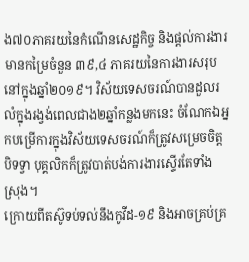ង៧០ភាគរយនៃកំណើនសេដ្ឋកិច្ច និងផ្តល់ការងារមានកម្រៃចំនួន ៣៩,៤ ភាគរយនៃការងារសរុបនៅក្នុងឆ្នាំ២០១៩។ វិស័យទេសចរណ៍បានដួលរលំក្នុងរង្វង់ពេលជាង២ឆ្នាំកន្លងមកនេះ ចំណែកឯអ្នកបម្រើការក្នុងវិស័យទេសចរណ៍ក៏ត្រូវសម្រេចចិត្តបិទទ្វា បុគ្គលិកក៏ត្រូវបាត់បង់ការងារស្ទើរតែទាំងស្រុង។
ក្រោយពីតស៊ូទប់ទល់នឹងកូវីដ-១៩ និងអាចគ្រប់គ្រ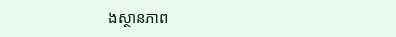ងស្ថានភាព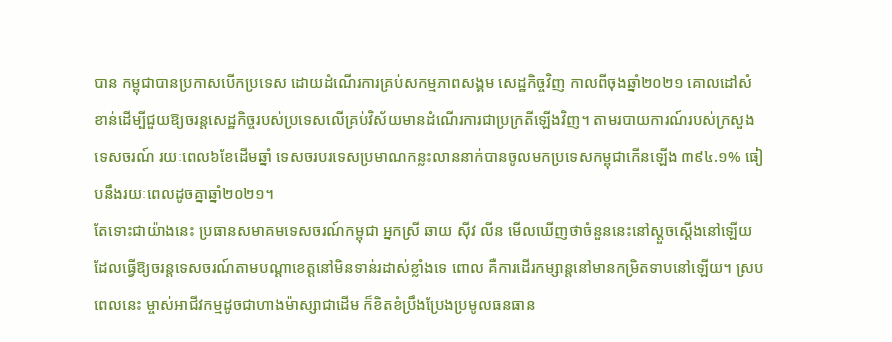បាន កម្ពុជាបានប្រកាសបើកប្រទេស ដោយដំណើរការគ្រប់សកម្មភាពសង្គម សេដ្ឋកិច្ចវិញ កាលពីចុងឆ្នាំ២០២១ គោលដៅសំខាន់ដើម្បីជួយឱ្យចរន្តសេដ្ឋកិច្ចរបស់ប្រទេសលើគ្រប់វិស័យមានដំណើរការជាប្រក្រតីឡើងវិញ។ តាមរបាយការណ៍របស់ក្រសួងទេសចរណ៍ រយៈពេល៦ខែដើមឆ្នាំ ទេសចរបរទេសប្រមាណកន្លះលាននាក់បានចូលមកប្រទេសកម្ពុជាកើនឡើង ៣៩៤.១% ធៀបនឹងរយៈពេលដូចគ្នាឆ្នាំ២០២១។
តែទោះជាយ៉ាងនេះ ប្រធានសមាគមទេសចរណ៍កម្ពុជា អ្នកស្រី ឆាយ ស៊ីវ លីន មើលឃើញថាចំនួននេះនៅស្ដួចស្ដើងនៅឡើយ ដែលធ្វើឱ្យចរន្តទេសចរណ៍តាមបណ្ដាខេត្តនៅមិនទាន់រដាស់ខ្លាំងទេ ពោល គឺការដើរកម្សាន្តនៅមានកម្រិតទាបនៅឡើយ។ ស្របពេលនេះ ម្ចាស់អាជីវកម្មដូចជាហាងម៉ាស្សាជាដើម ក៏ខិតខំប្រឹងប្រែងប្រមូលធនធាន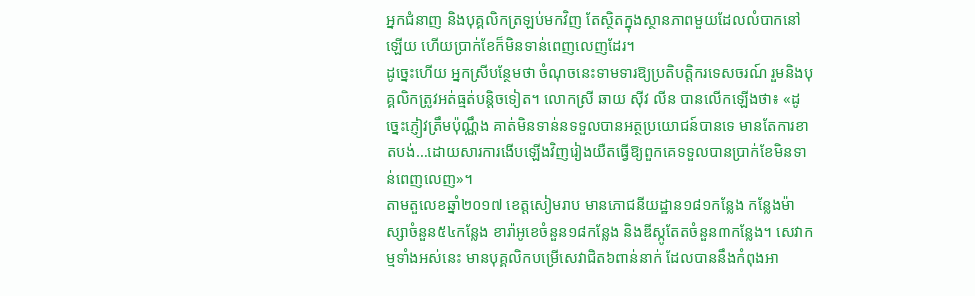អ្នកជំនាញ និងបុគ្គលិកត្រឡប់មកវិញ តែស្ថិតក្នុងស្ថានភាពមួយដែលលំបាកនៅឡើយ ហើយប្រាក់ខែក៏មិនទាន់ពេញលេញដែរ។
ដូច្នេះហើយ អ្នកស្រីបន្ថែមថា ចំណុចនេះទាមទារឱ្យប្រតិបត្តិករទេសចរណ៍ រួមនិងបុគ្គលិកត្រូវអត់ធ្មត់បន្តិចទៀត។ លោកស្រី ឆាយ ស៊ីវ លីន បានលើកឡើងថា៖ «ដូច្នេះភ្ញៀវត្រឹមប៉ុណ្ណឹង គាត់មិនទាន់នទទួលបានអត្ថប្រយោជន៍បានទេ មានតែការខាតបង់…ដោយសារការងើបឡើងវិញរៀងយឺតធ្វើឱ្យពួកគេទទួលបានប្រាក់ខែមិនទាន់ពេញលេញ»។
តាមតួលេខឆ្នាំ២០១៧ ខេត្តសៀមរាប មានភោជនីយដ្ឋាន១៨១កន្លែង កន្លែងម៉ាស្សាចំនួន៥៤កន្លែង ខារ៉ាអូខេចំនួន១៨កន្លែង និងឌីស្កូតែតចំនួន៣កន្លែង។ សេវាកម្មទាំងអស់នេះ មានបុគ្គលិកបម្រើសេវាជិត៦ពាន់នាក់ ដែលបាននឹងកំពុងអា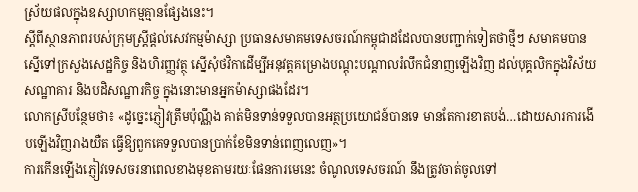ស្រ័យផលក្នុងឧស្សាហកម្មគ្មានផ្សែងនេះ។
ស្តីពីស្ថានភាពរបស់ក្រុមស្រ្តីផ្តល់សេវកម្មម៉ាស្សា ប្រធានសមាគមទេសចរណ៍កម្ពុជាដដែលបានបញ្ជាក់ទៀតថាថ្មីៗ សមាគមបានស្នើទៅក្រសួងសេដ្ឋកិច្ច និងហិរញ្ញវត្ថុ ស្នើសុំថវិកាដើម្បីអនុវត្តគម្រោងបណ្ដុះបណ្ដាលរំលឹកជំនាញឡើងវិញ ដល់បុគ្គលិកក្នុងវិស័យសណ្ឋាគារ និងបដិសណ្ឋារកិច្ច ក្នុងនោះមានអ្នកម៉ាស្សាផងដែរ។
លោកស្រីបន្ថែមថា៖ «ដូច្នេះភ្ញៀវត្រឹមប៉ុណ្ណឹង គាត់មិនទាន់ទទួលបានអត្ថប្រយោជន៍បានទេ មានតែការខាតបង់…ដោយសារការងើបឡើងវិញរាងយឺត ធ្វើឱ្យពួកគេទទួលបានប្រាក់ខែមិនទាន់ពេញលេញ»។
ការកើនឡើងភ្ញៀវទេសចរនាពេលខាងមុខតាមរយៈផែនការមេនេះ ចំណូលទេសចរណ៍ នឹងត្រូវចាត់ចូលទៅ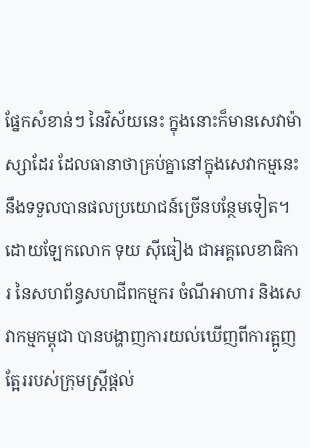ផ្នែកសំខាន់ៗ នៃវិស័យនេះ ក្នុងនោះក៏មានសេវាម៉ាស្សាដែរ ដែលធានាថាគ្រប់គ្នានៅក្នុងសេវាកម្មនេះនឹងទទួលបានផលប្រយោជន៍ច្រើនបន្ថែមទៀត។
ដោយឡែកលោក ទុយ ស៊ីធៀង ជាអគ្គលេខាធិការ នៃសហព័ន្ធសហជីពកម្មករ ចំណីអាហារ និងសេវាកម្មកម្ពុជា បានបង្ហាញការយល់ឃើញពីការត្អូញត្អែររបស់ក្រុមស្រ្តីផ្តល់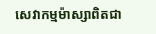សេវាកម្មម៉ាស្សាពិតជា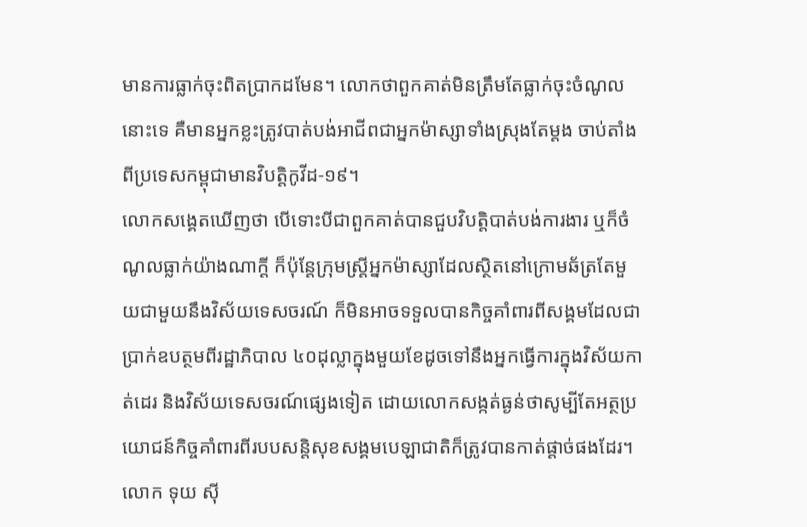មានការធ្លាក់ចុះពិតប្រាកដមែន។ លោកថាពួកគាត់មិនត្រឹមតែធ្លាក់ចុះចំណូលនោះទេ គឺមានអ្នកខ្លះត្រូវបាត់បង់អាជីពជាអ្នកម៉ាស្សាទាំងស្រុងតែម្តង ចាប់តាំងពីប្រទេសកម្ពុជាមានវិបត្តិកូវីដ-១៩។
លោកសង្គេតឃើញថា បើទោះបីជាពួកគាត់បានជួបវិបត្តិបាត់បង់ការងារ ឬក៏ចំណូលធ្លាក់យ៉ាងណាក្តី ក៏ប៉ុន្តែក្រុមស្រ្តីអ្នកម៉ាស្សាដែលស្ថិតនៅក្រោមឆ័ត្រតែមួយជាមួយនឹងវិស័យទេសចរណ៍ ក៏មិនអាចទទួលបានកិច្ចគាំពារពីសង្គមដែលជាប្រាក់ឧបត្ថមពីរដ្ឋាភិបាល ៤០ដុល្លាក្នុងមួយខែដូចទៅនឹងអ្នកធ្វើការក្នុងវិស័យកាត់ដេរ និងវិស័យទេសចរណ៍ផ្សេងទៀត ដោយលោកសង្កត់ធ្ងន់ថាសូម្បីតែអត្ថប្រយោជន៍កិច្ចគាំពារពីរបបសន្តិសុខសង្គមបេឡាជាតិក៏ត្រូវបានកាត់ផ្តាច់ផងដែរ។
លោក ទុយ ស៊ី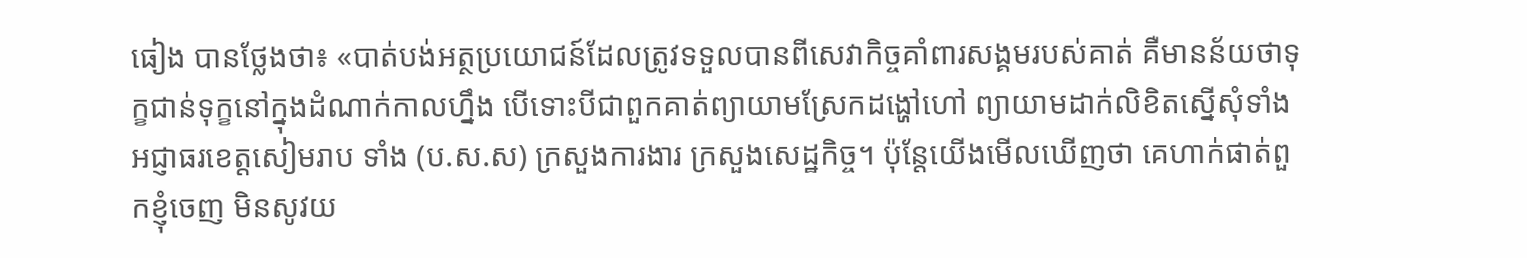ធៀង បានថ្លែងថា៖ «បាត់បង់អត្ថប្រយោជន៍ដែលត្រូវទទួលបានពីសេវាកិច្ចគាំពារសង្គមរបស់គាត់ គឺមានន័យថាទុក្ខជាន់ទុក្ខនៅក្នុងដំណាក់កាលហ្នឹង បើទោះបីជាពួកគាត់ព្យាយាមស្រែកដង្ហៅហៅ ព្យាយាមដាក់លិខិតស្នើសុំទាំងអជ្ញាធរខេត្តសៀមរាប ទាំង (ប.ស.ស) ក្រសួងការងារ ក្រសួងសេដ្ឋកិច្ច។ ប៉ុន្តែយើងមើលឃើញថា គេហាក់ផាត់ពួកខ្ញុំចេញ មិនសូវយ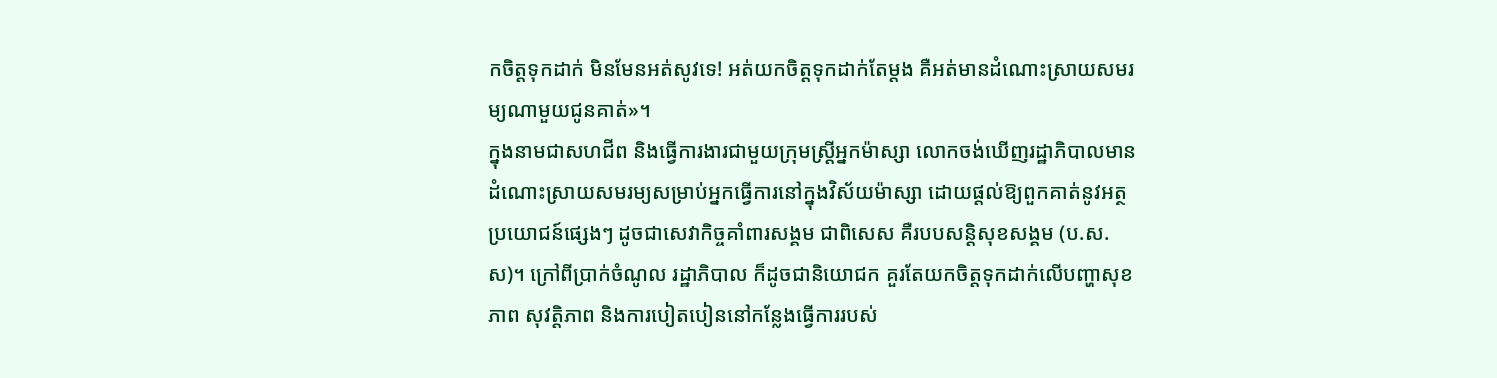កចិត្តទុកដាក់ មិនមែនអត់សូវទេ! អត់យកចិត្តទុកដាក់តែម្តង គឺអត់មានដំណោះស្រាយសមរម្យណាមួយជូនគាត់»។
ក្នុងនាមជាសហជីព និងធ្វើការងារជាមួយក្រុមស្រ្តីអ្នកម៉ាស្សា លោកចង់ឃើញរដ្ឋាភិបាលមានដំណោះស្រាយសមរម្យសម្រាប់អ្នកធ្វើការនៅក្នុងវិស័យម៉ាស្សា ដោយផ្តល់ឱ្យពួកគាត់នូវអត្ថប្រយោជន៍ផ្សេងៗ ដូចជាសេវាកិច្ចគាំពារសង្គម ជាពិសេស គឺរបបសន្តិសុខសង្គម (ប.ស.ស)។ ក្រៅពីប្រាក់ចំណូល រដ្ឋាភិបាល ក៏ដូចជានិយោជក គួរតែយកចិត្តទុកដាក់លើបញ្ហាសុខភាព សុវត្តិភាព និងការបៀតបៀននៅកន្លែងធ្វើការរបស់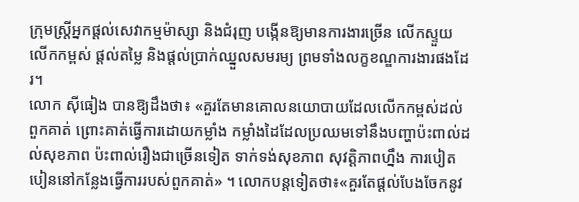ក្រុមស្រ្តីអ្នកផ្តល់សេវាកម្មម៉ាស្សា និងជំរុញ បង្កើនឱ្យមានការងារច្រើន លើកស្ទួយ លើកកម្ពស់ ផ្តល់តម្លៃ និងផ្តល់ប្រាក់ឈ្នួលសមរម្យ ព្រមទាំងលក្ខខណ្ឌការងារផងដែរ។
លោក ស៊ីធៀង បានឱ្យដឹងថា៖ «គួរតែមានគោលនយោបាយដែលលើកកម្ពស់ដល់ពួកគាត់ ព្រោះគាត់ធ្វើការដោយកម្លាំង កម្លាំងដៃដែលប្រឈមទៅនឹងបញ្ហាប៉ះពាល់ដល់សុខភាព ប៉ះពាល់រឿងជាច្រើនទៀត ទាក់ទង់សុខភាព សុវត្តិភាពហ្នឹង ការបៀតបៀននៅកន្លែងធ្វើការរបស់ពួកគាត់» ។ លោកបន្តទៀតថា៖«គួរតែផ្តល់បែងចែកនូវ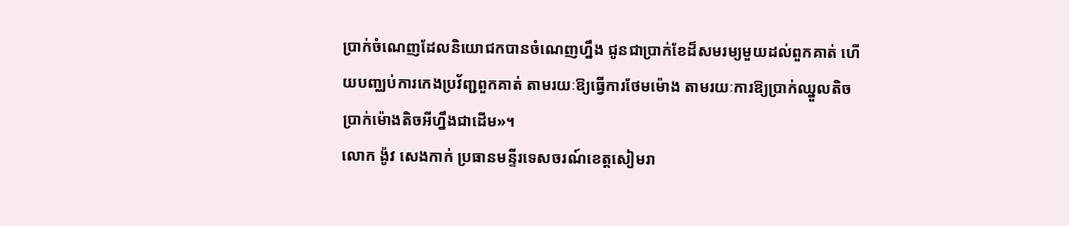ប្រាក់ចំណេញដែលនិយោជកបានចំណេញហ្នឹង ជូនជាប្រាក់ខែដ៏សមរម្យមួយដល់ពួកគាត់ ហើយបញ្ឈប់ការកេងប្រវ័ញ្ជពួកគាត់ តាមរយៈឱ្យធ្វើការថែមម៉ោង តាមរយៈការឱ្យប្រាក់ឈ្នួលតិច ប្រាក់ម៉ោងតិចអីហ្នឹងជាដើម»។
លោក ង៉ូវ សេងកាក់ ប្រធានមន្ទីរទេសចរណ៍ខេត្តសៀមរា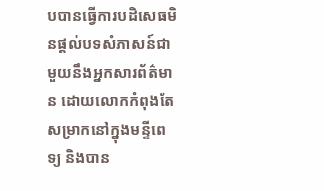បបានធ្វើការបដិសេធមិនផ្តល់បទសំភាសន៍ជាមួយនឹងអ្នកសារព័ត៌មាន ដោយលោកកំពុងតែសម្រាកនៅក្នុងមន្ទីពេទ្យ និងបាន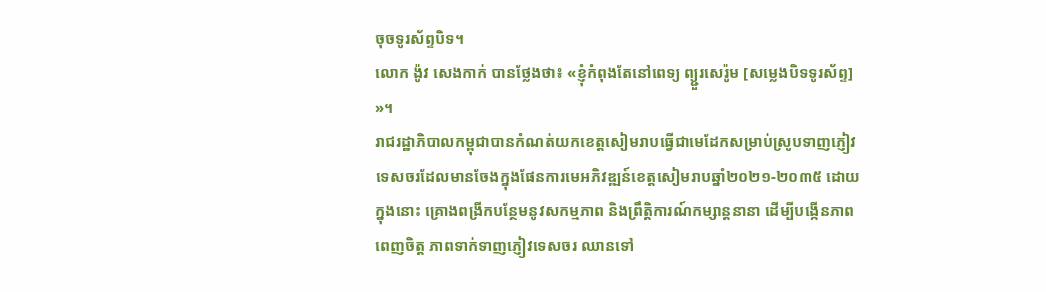ចុចទូរស័ព្ទបិទ។
លោក ង៉ូវ សេងកាក់ បានថ្លែងថា៖ «ខ្ញុំកំពុងតែនៅពេទ្យ ព្យ្ជួរសេរ៉ូម [សម្លេងបិទទូរស័ព្ទ] »។
រាជរដ្ឋាភិបាលកម្ពុជាបានកំណត់យកខេត្តសៀមរាបធ្វើជាមេដែកសម្រាប់ស្រូបទាញភ្ញៀវទេសចរដែលមានចែងក្នុងផែនការមេអភិវឌ្ឍន៍ខេត្តសៀមរាបឆ្នាំ២០២១-២០៣៥ ដោយក្នុងនោះ គ្រោងពង្រីកបន្ថែមនូវសកម្មភាព និងព្រឹត្តិការណ៍កម្សាន្តនានា ដើម្បីបង្កើនភាពពេញចិត្ត ភាពទាក់ទាញភ្ញៀវទេសចរ ឈានទៅ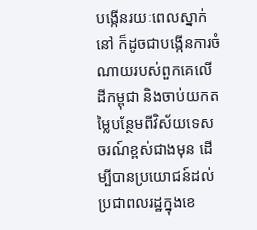បង្កើនរយៈពេលស្នាក់នៅ ក៏ដូចជាបង្កើនការចំណាយរបស់ពួកគេលើដីកម្ពុជា និងចាប់យកតម្លៃបន្ថែមពីវិស័យទេសចរណ៍ខ្ពស់ជាងមុន ដើម្បីបានប្រយោជន៍ដល់ប្រជាពលរដ្ឋក្នុងខេ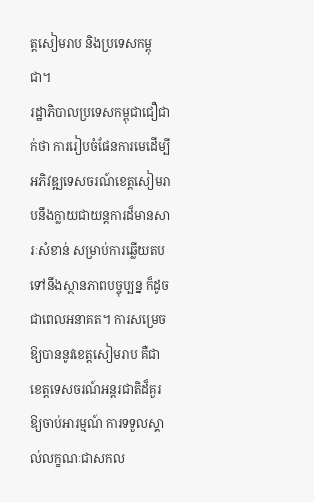ត្តសៀមរាប និងប្រទេសកម្ពុជា។
រដ្ឋាភិបាលប្រទេសកម្ពុជាជឿជាក់ថា ការរៀបចំផែនការមេដើម្បីអភិវឌ្ឍទេសចរណ៍ខេត្តសៀមរាបនឹងក្លាយជាយន្តការដ៏មានសារៈសំខាន់ សម្រាប់ការឆ្លើយតបទៅនឹងស្ថានភាពបច្ចុប្បន្ន ក៏ដូចជាពេលអនាគត។ ការសម្រេចឱ្យបាននូវខេត្តសៀមរាប គឺជាខេត្តទេសចរណ៍អន្តរជាតិដ៏គួរឱ្យចាប់អារម្មណ៍ ការទទួលស្គាល់លក្ខណៈជាសកល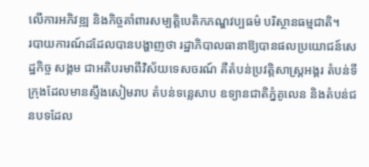លើការអភិវឌ្ឍ និងកិច្ចគាំពារសម្បត្តិបេតិកភណ្ឌវប្បធម៌ បរិស្ថានធម្មជាតិ។
របាយការណ៍ដដែលបានបង្ហាញថា រដ្ឋាភិបាលធានាឱ្យបានផលប្រយោជន៍សេដ្ឋកិច្ច សង្គម ជាអតិបរមាពីវិស័យទេសចរណ៍ គឺតំបន់ប្រវត្តិសាស្ត្រអង្គរ តំបន់ទីក្រុងដែលមានស្ទឹងសៀមរាប តំបន់ទន្លេសាប ឧទ្យានជាតិភ្នំគូលេន និងតំបន់ជនបទដែល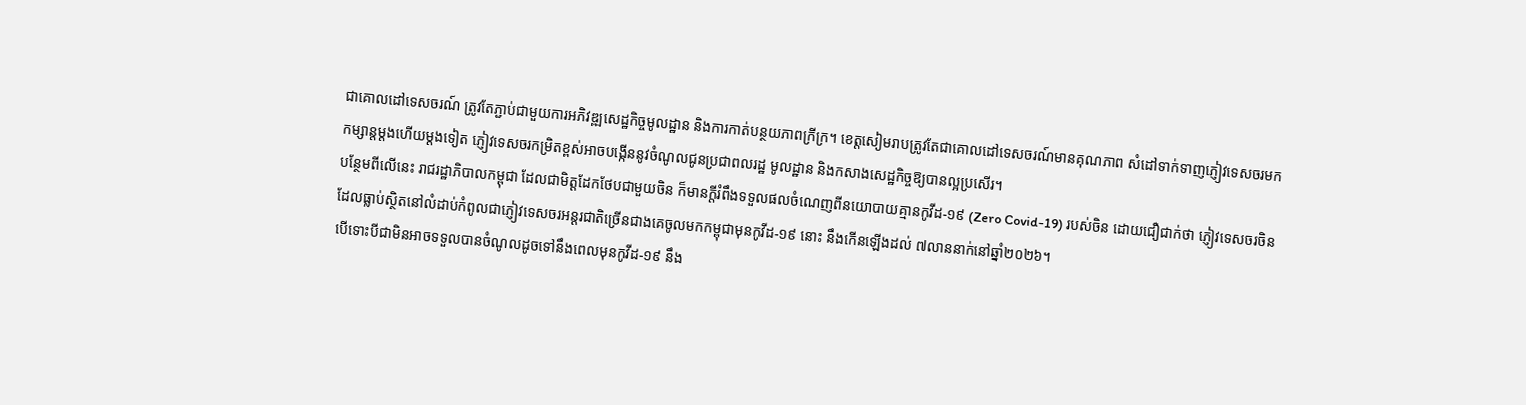ជាគោលដៅទេសចរណ៍ ត្រូវតែភ្ជាប់ជាមួយការអភិវឌ្ឍសេដ្ឋកិច្ចមូលដ្ឋាន និងការកាត់បន្ថយភាពក្រីក្រ។ ខេត្តសៀមរាបត្រូវតែជាគោលដៅទេសចរណ៍មានគុណភាព សំដៅទាក់ទាញភ្ញៀវទេសចរមកកម្សាន្តម្ដងហើយម្ដងទៀត ភ្ញៀវទេសចរកម្រិតខ្ពស់អាចបង្កើននូវចំណូលជូនប្រជាពលរដ្ឋ មូលដ្ឋាន និងកសាងសេដ្ឋកិច្ចឱ្យបានល្អប្រសើរ។
បន្ថែមពីលើនេះ រាជរដ្ឋាភិបាលកម្ពុជា ដែលជាមិត្តដែកថែបជាមួយចិន ក៏មានក្ដីរំពឹងទទួលផលចំណេញពីនយោបាយគ្មានកូវីដ-១៩ (Zero Covid-19) របស់ចិន ដោយជឿជាក់ថា ភ្ញៀវទេសចរចិន ដែលធ្លាប់ស្ថិតនៅលំដាប់កំពូលជាភ្ញៀវទេសចរអន្តរជាតិច្រើនជាងគេចូលមកកម្ពុជាមុនកូវីដ-១៩ នោះ នឹងកើនឡើងដល់ ៧លាននាក់នៅឆ្នាំ២០២៦។
បើទោះបីជាមិនអាចទទួលបានចំណូលដូចទៅនឹងពេលមុនកូវីដ-១៩ នឹង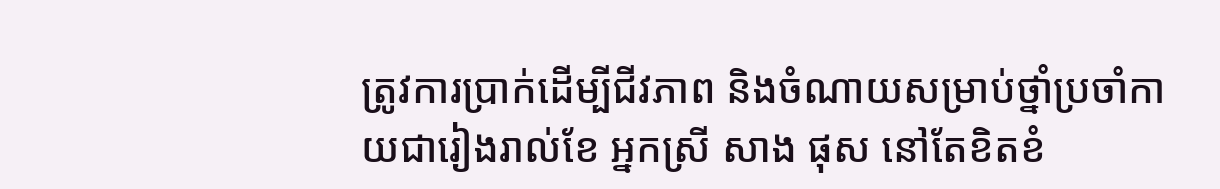ត្រូវការប្រាក់ដើម្បីជីវភាព និងចំណាយសម្រាប់ថ្នាំប្រចាំកាយជារៀងរាល់ខែ អ្នកស្រី សាង ផុស នៅតែខិតខំ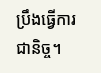ប្រឹងធ្វើការជានិច្ច។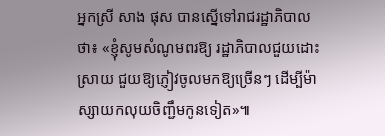អ្នកស្រី សាង ផុស បានស្នើទៅរាជរដ្ឋាភិបាលថា៖ «ខ្ញុំសូមសំណូមពរឱ្យ រដ្ឋាភិបាលជួយដោះស្រាយ ជួយឱ្យភ្ញៀវចូលមកឱ្យច្រើនៗ ដើម្បីម៉ាស្សាយកលុយចិញ្ជឹមកូនទៀត»៕